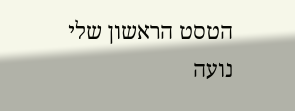הטסט הראשון שלי
נועה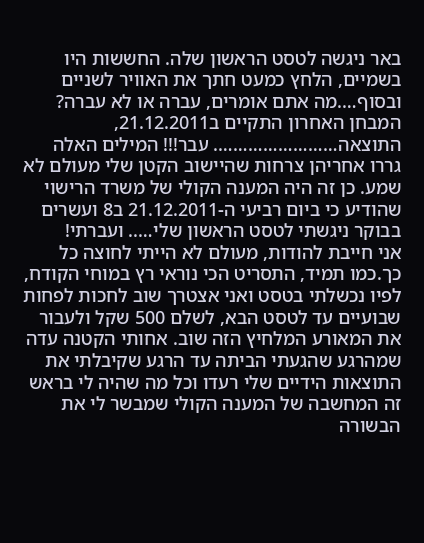באר ניגשה לטסט הראשון שלה. החששות היו בשמיים, הלחץ כמעט חתך את האוויר לשניים ובסוף….מה אתם אומרים, עברה או לא עברה?
המבחן האחרון התקיים ב21.12.2011, התוצאה……………………. עבר!!! המילים האלה גררו אחריהן צרחות שהיישוב הקטן שלי מעולם לא שמע. כן זה היה המענה הקולי של משרד הרישוי שהודיע כי ביום רביעי ה-21.12.2011 ב8 ועשרים בבוקר ניגשתי לטסט הראשון שלי….. ועברתי!
אני חייבת להודות, מעולם לא הייתי לחוצה כל כך.כמו תמיד, התסריט הכי נוראי רץ במוחי הקודח, לפיו נכשלתי בטסט ואני אצטרך שוב לחכות לפחות שבועיים עד לטסט הבא, לשלם 500 שקל ולעבור את המאורע המלחיץ הזה שוב. אחותי הקטנה עדה שמהרגע שהגעתי הביתה עד הרגע שקיבלתי את התוצאות הידיים שלי רעדו וכל מה שהיה לי בראש זה המחשבה של המענה הקולי שמבשר לי את הבשורה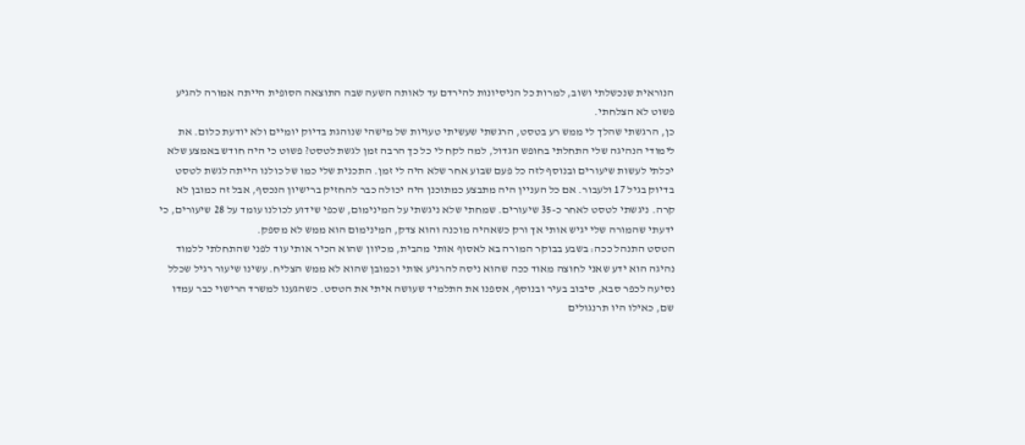הנוראית שנכשלתי ושוב, למרות כל הניסיונות להירדם עד לאותה השעה שבה התוצאה הסופית הייתה אמורה להגיע פשוט לא הצלחתי.
כן, הרגשתי שהלך לי ממש רע בטסט, הרגשתי שעשיתי טעויות של מישהי שנוהגת בדיוק יומיים ולא יודעת כלום. את לימודי הנהיגה שלי התחלתי בחופש הגדול, למה לקח לי כל כך הרבה זמן לגשת לטסט? פשוט כי היה חודש באמצע שלא יכלתי לעשות שיעורים ובנוסף לזה כל פעם שבוע אחר שלא היה לי זמן. התכנית שלי כמו של כולנו הייתה לגשת לטסט בדיוק בגיל 17 ולעבור. אם כל העניין היה מתבצע כמתוכנן היה יכולה כבר להחזיק ברישיון הנכסף, אבל זה כמובן לא קרה. ניגשתי לטסט לאחר כ-35 שיעורים. שמחתי שלא ניגשתי על המינימום, שכפי שידוע לכולנו עומד על 28 שיעורים, כי ידעתי שהמורה שלי יגיש אותי אך ורק כשאהיה מוכנה והוא צדק, המינימום הוא ממש לא מספק.
הטסט התנהל ככה: בשבע בבוקר המורה בא לאסוף אותי מהבית, מכיוון שהוא הכיר אותי עוד לפני שהתחלתי ללמוד נהיגה הוא ידע שאני לחוצה מאוד ככה שהוא ניסה להרגיע אותי וכמובן שהוא לא ממש הצליח. עשינו שיעור רגיל שכלל נסיעה לכפר סבא, סיבוב בעיר ובנוסף, אספנו את התלמיד שעושה איתי את הטסט. כשהגענו למשרד הרישוי כבר עמדו שם, כאילו היו תרנגולים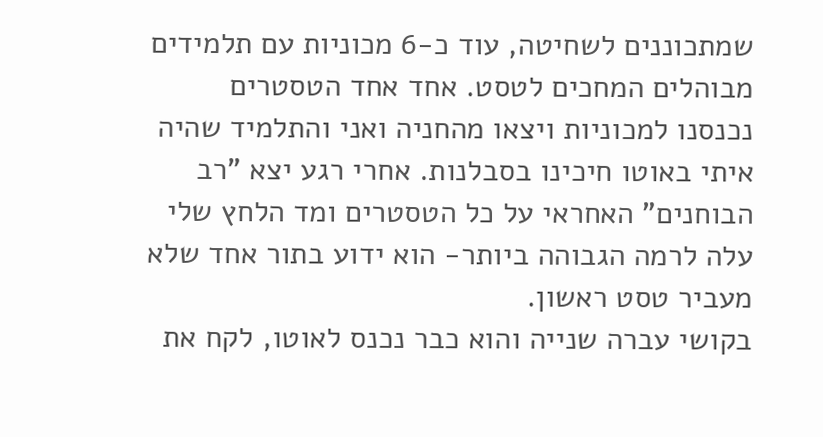שמתכוננים לשחיטה, עוד כ-6 מכוניות עם תלמידים מבוהלים המחכים לטסט. אחד אחד הטסטרים נכנסנו למכוניות ויצאו מהחניה ואני והתלמיד שהיה איתי באוטו חיכינו בסבלנות. אחרי רגע יצא "רב הבוחנים" האחראי על כל הטסטרים ומד הלחץ שלי עלה לרמה הגבוהה ביותר- הוא ידוע בתור אחד שלא מעביר טסט ראשון.
בקושי עברה שנייה והוא כבר נכנס לאוטו, לקח את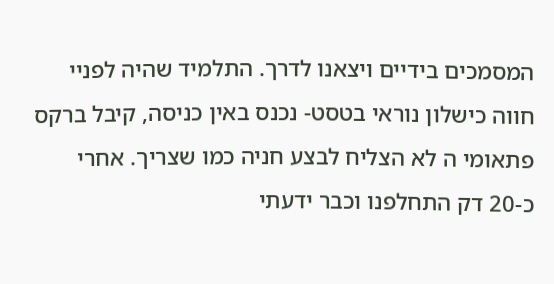המסמכים בידיים ויצאנו לדרך. התלמיד שהיה לפניי חווה כישלון נוראי בטסט- נכנס באין כניסה, קיבל ברקס פתאומי ה לא הצליח לבצע חניה כמו שצריך. אחרי כ-20 דק התחלפנו וכבר ידעתי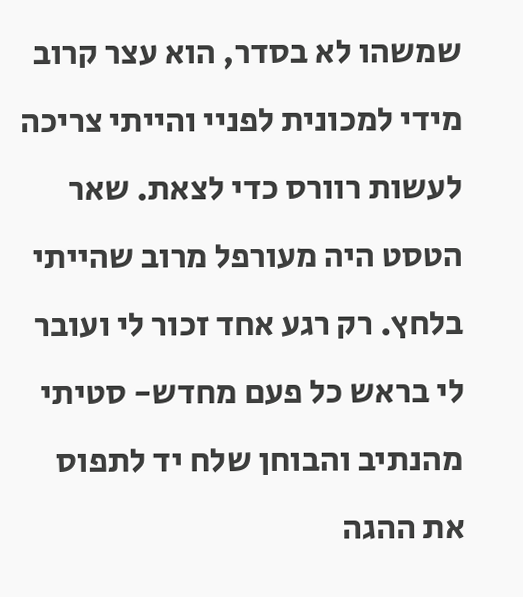שמשהו לא בסדר, הוא עצר קרוב מידי למכונית לפניי והייתי צריכה לעשות רוורס כדי לצאת. שאר הטסט היה מעורפל מרוב שהייתי בלחץ. רק רגע אחד זכור לי ועובר לי בראש כל פעם מחדש- סטיתי מהנתיב והבוחן שלח יד לתפוס את ההגה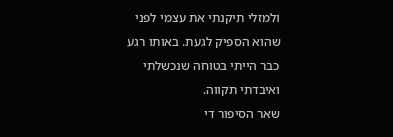ולמזלי תיקנתי את עצמי לפני שהוא הספיק לגעת. באותו רגע כבר הייתי בטוחה שנכשלתי ואיבדתי תקווה.
שאר הסיפור די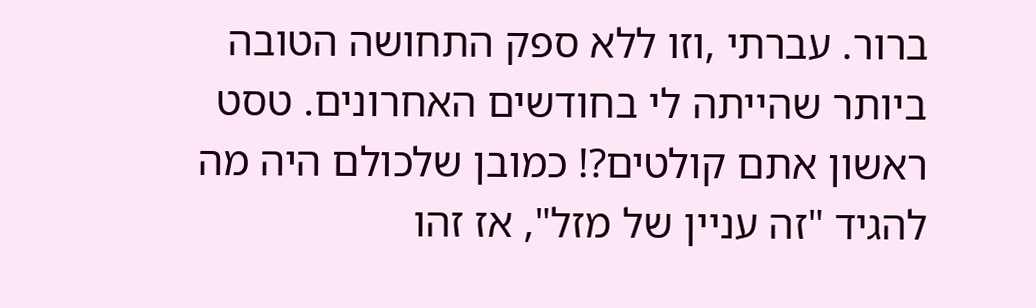ברור. עברתי ,וזו ללא ספק התחושה הטובה ביותר שהייתה לי בחודשים האחרונים. טסט ראשון אתם קולטים?! כמובן שלכולם היה מה להגיד "זה עניין של מזל", אז זהו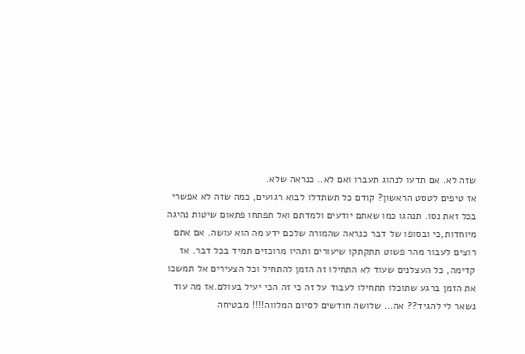שזה לא. אם תדעו לנהוג תעברו ואם לא.. כנראה שלא.
אז טיפים לטסט הראשון? קודם כל תשתדלו לבוא רגועים, כמה שזה לא אפשרי בכל זאת נסו. תנהגו כמו שאתם יודעים ולמדתם ואל תפתחו פתאום שיטות נהיגה מיוחדות,כי ובסופו של דבר כנראה שהמורה שלכם ידע מה הוא עושה. אם אתם רוצים לעבור מהר פשוט תתקתקו שיעורים ותהיו מרוכזים תמיד בכל דבר. אז קדימה, כל העצלנים שעוד לא התחילו זה הזמן להתחיל וכל הצעירים אל תמשכו את הזמן ברגע שתוכלו תתחילו לעבוד על זה כי זה הכי יעיל בעולם.אז מה עוד נשאר לי להגיד?? אה… שלושה חודשים לסיום המלווה!!!! מבטיחה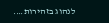לנהוג בזהירות….